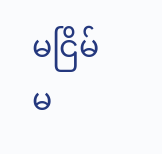မငြိမ်မ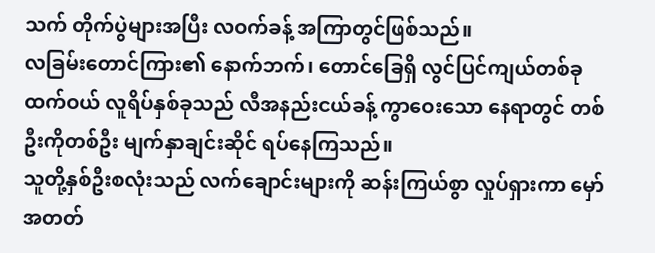သက် တိုက်ပွဲများအပြီး လဝက်ခန့် အကြာတွင်ဖြစ်သည်။
လခြမ်းတောင်ကြား၏ နောက်ဘက်၊ တောင်ခြေရှိ လွင်ပြင်ကျယ်တစ်ခုထက်ဝယ် လူရိပ်နှစ်ခုသည် လီအနည်းငယ်ခန့် ကွာဝေးသော နေရာတွင် တစ်ဦးကိုတစ်ဦး မျက်နှာချင်းဆိုင် ရပ်နေကြသည်။
သူတို့နှစ်ဦးစလုံးသည် လက်ချောင်းများကို ဆန်းကြယ်စွာ လှုပ်ရှားကာ မှော်အတတ်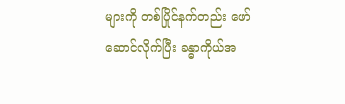များကို တစ်ပြိုင်နက်တည်း ဖော်ဆောင်လိုက်ပြီး ခန္ဓာကိုယ်အ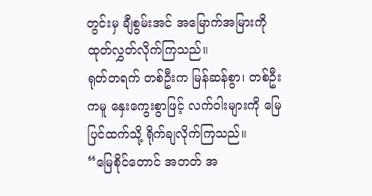တွင်းမှ ချီစွမ်းအင် အမြောက်အမြားကို ထုတ်လွှတ်လိုက်ကြသည်။
ရုတ်တရက် တစ်ဦးက မြန်ဆန်စွာ၊ တစ်ဦးကမူ နှေးကွေးစွာဖြင့် လက်ဝါးများကို မြေပြင်ထက်သို့ ရိုက်ချလိုက်ကြသည်။
“မြေစိုင်တောင် အတတ် အ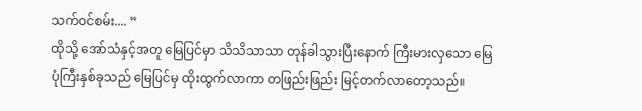သက်ဝင်စမ်း.... ”
ထိုသို့ အော်သံနှင့်အတူ မြေပြင်မှာ သိသိသာသာ တုန်ခါသွားပြီးနောက် ကြီးမားလှသော မြေပုံကြီးနှစ်ခုသည် မြေပြင်မှ ထိုးထွက်လာကာ တဖြည်းဖြည်း မြင့်တက်လာတော့သည်။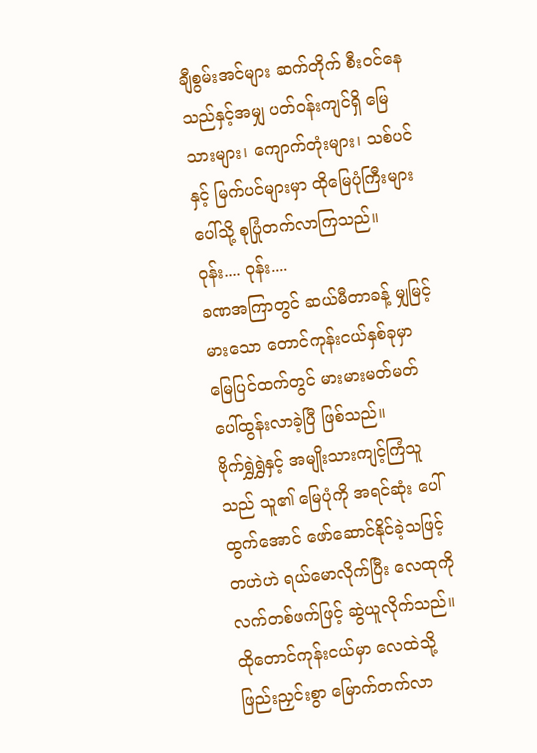ချီစွမ်းအင်များ ဆက်တိုက် စီးဝင်နေသည်နှင့်အမျှ ပတ်ဝန်းကျင်ရှိ မြေသားများ၊ ကျောက်တုံးများ၊ သစ်ပင်နှင့် မြက်ပင်များမှာ ထိုမြေပုံကြီးများပေါ်သို့ စုပြုံတက်လာကြသည်။
ဝုန်း.... ဝုန်း....
ခဏအကြာတွင် ဆယ်မီတာခန့် မျှမြင့်မားသော တောင်ကုန်းငယ်နှစ်ခုမှာ မြေပြင်ထက်တွင် မားမားမတ်မတ် ပေါ်ထွန်းလာခဲ့ပြီ ဖြစ်သည်။
ဗိုက်ရွှဲရွှဲနှင့် အမျိုးသားကျင့်ကြံသူသည် သူ၏ မြေပုံကို အရင်ဆုံး ပေါ် ထွက်အောင် ဖော်ဆောင်နိုင်ခဲ့သဖြင့် တဟဲဟဲ ရယ်မောလိုက်ပြီး လေထုကို လက်တစ်ဖက်ဖြင့် ဆွဲယူလိုက်သည်။
ထိုတောင်ကုန်းငယ်မှာ လေထဲသို့ ဖြည်းညှင်းစွာ မြောက်တက်လာ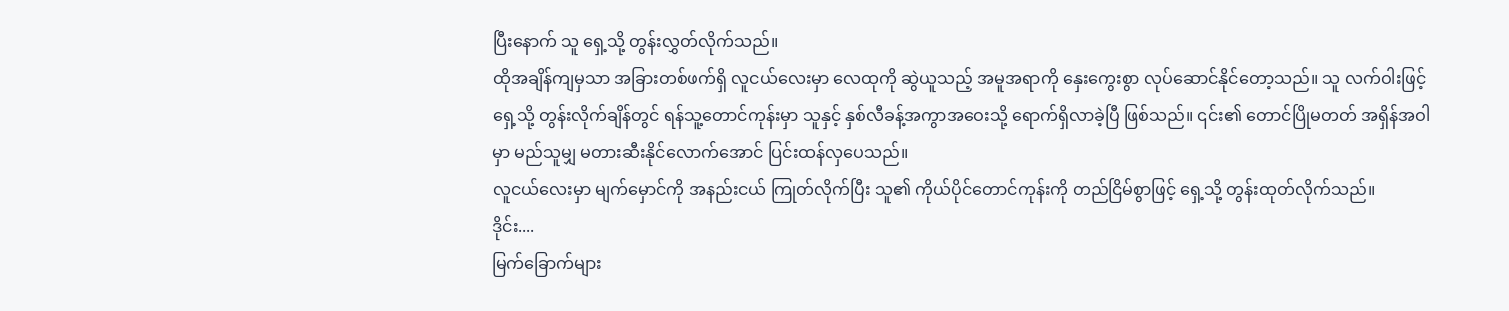ပြီးနောက် သူ ရှေ့သို့ တွန်းလွှတ်လိုက်သည်။
ထိုအချိန်ကျမှသာ အခြားတစ်ဖက်ရှိ လူငယ်လေးမှာ လေထုကို ဆွဲယူသည့် အမူအရာကို နှေးကွေးစွာ လုပ်ဆောင်နိုင်တော့သည်။ သူ လက်ဝါးဖြင့် ရှေ့သို့ တွန်းလိုက်ချိန်တွင် ရန်သူ့တောင်ကုန်းမှာ သူနှင့် နှစ်လီခန့်အကွာအဝေးသို့ ရောက်ရှိလာခဲ့ပြီ ဖြစ်သည်။ ၎င်း၏ တောင်ပြိုမတတ် အရှိန်အဝါမှာ မည်သူမျှ မတားဆီးနိုင်လောက်အောင် ပြင်းထန်လှပေသည်။
လူငယ်လေးမှာ မျက်မှောင်ကို အနည်းငယ် ကြုတ်လိုက်ပြီး သူ၏ ကိုယ်ပိုင်တောင်ကုန်းကို တည်ငြိမ်စွာဖြင့် ရှေ့သို့ တွန်းထုတ်လိုက်သည်။
ဒိုင်း....
မြက်ခြောက်များ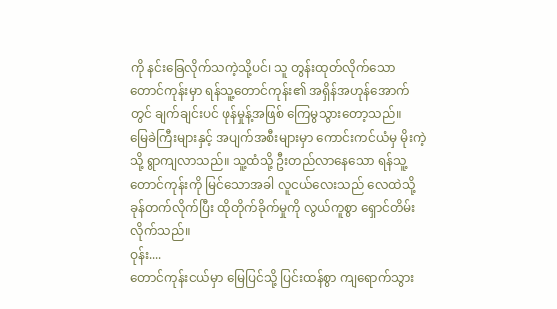ကို နင်းခြေလိုက်သကဲ့သို့ပင်၊ သူ တွန်းထုတ်လိုက်သော တောင်ကုန်းမှာ ရန်သူ့တောင်ကုန်း၏ အရှိန်အဟုန်အောက်တွင် ချက်ချင်းပင် ဖုန်မှုန့်အဖြစ် ကြေမွသွားတော့သည်။
မြေခဲကြီးများနှင့် အပျက်အစီးများမှာ ကောင်းကင်ယံမှ မိုးကဲ့သို့ ရွာကျလာသည်။ သူ့ထံသို့ ဦးတည်လာနေသော ရန်သူ့တောင်ကုန်းကို မြင်သောအခါ လူငယ်လေးသည် လေထဲသို့ ခုန်တက်လိုက်ပြီး ထိုတိုက်ခိုက်မှုကို လွယ်ကူစွာ ရှောင်တိမ်းလိုက်သည်။
ဝုန်း....
တောင်ကုန်းငယ်မှာ မြေပြင်သို့ ပြင်းထန်စွာ ကျရောက်သွား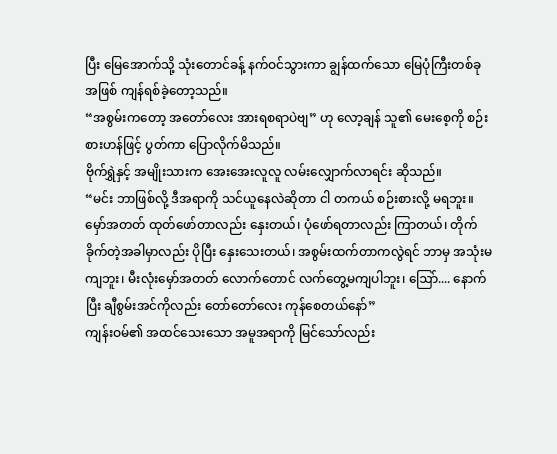ပြီး မြေအောက်သို့ သုံးတောင်ခန့် နက်ဝင်သွားကာ ချွန်ထက်သော မြေပုံကြီးတစ်ခုအဖြစ် ကျန်ရစ်ခဲ့တော့သည်။
“အစွမ်းကတော့ အတော်လေး အားရစရာပဲဗျ” ဟု လော့ချန် သူ၏ မေးစေ့ကို စဉ်းစားဟန်ဖြင့် ပွတ်ကာ ပြောလိုက်မိသည်။
ဗိုက်ရွှဲနှင့် အမျိုးသားက အေးအေးလူလူ လမ်းလျှောက်လာရင်း ဆိုသည်။
“မင်း ဘာဖြစ်လို့ ဒီအရာကို သင်ယူနေလဲဆိုတာ ငါ တကယ် စဉ်းစားလို့ မရဘူး။ မှော်အတတ် ထုတ်ဖော်တာလည်း နှေးတယ်၊ ပုံဖော်ရတာလည်း ကြာတယ်၊ တိုက်ခိုက်တဲ့အခါမှာလည်း ပိုပြီး နှေးသေးတယ်၊ အစွမ်းထက်တာကလွဲရင် ဘာမှ အသုံးမကျဘူး၊ မီးလုံးမှော်အတတ် လောက်တောင် လက်တွေ့မကျပါဘူး၊ ဩော်.... နောက်ပြီး ချီစွမ်းအင်ကိုလည်း တော်တော်လေး ကုန်စေတယ်နော်”
ကျန်းဝမ်၏ အထင်သေးသော အမူအရာကို မြင်သော်လည်း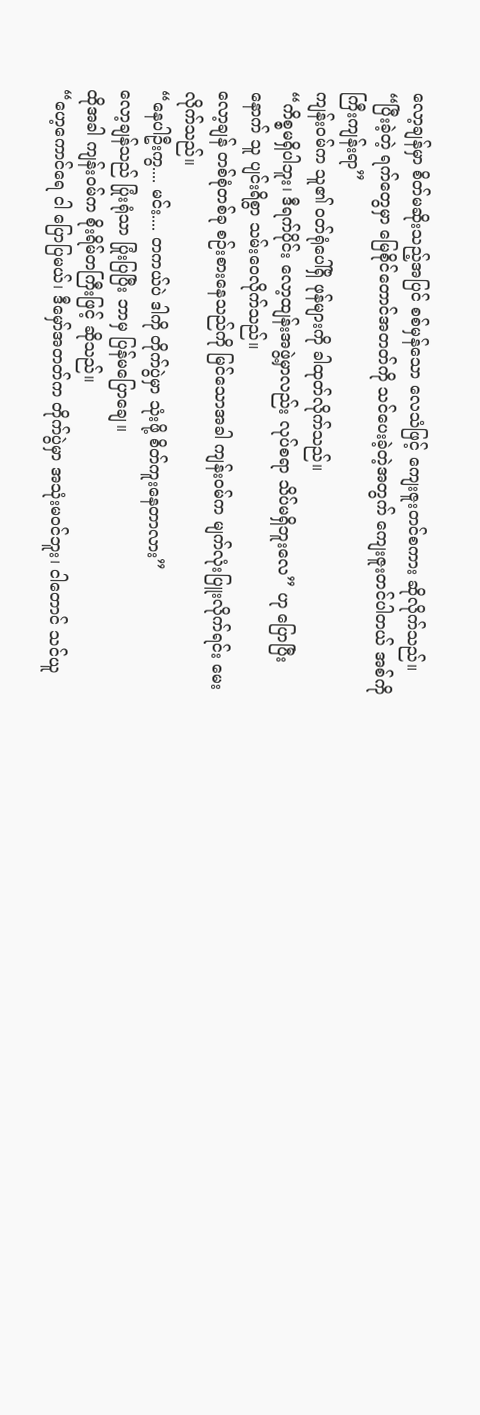လော့ချန်မှာ စိတ်မဆိုးသည့်အပြင် စစ်မှန်သော လေသံဖြင့် ကျေးဇူးတင်စကား ဆိုလိုက်သည်။
“ပြီးခဲ့တဲ့ ရက်တွေမှာ မြေစိုင်တောင်အတတ်ကို သင်ပေးခဲ့တဲ့အတွက် ကျေးဇူးတင်ပါတယ် အစ်ကိုကြီးကျန်းရာ”
ကျန်းဝမ်က သူ၏ ဝတ်ရုံပေါ်ရှိ ဖုန်များကို ခါထုတ်လိုက်သည်။
“ကိစ္စမရှိပါဘူး၊ ဒီရက်ပိုင်း လော့ထျန်းအဖွဲ့မှာလည်း လုပ်စရာ သိပ်မရှိဘူးလေ” ဟု ပြောပြီးနောက် သူ ပျင်းရိစွာ သမ်းဝေလိုက်သည်။
လော့ချန် တစ်စုံတစ်ခု စဉ်းစားနေသည်ကို မြင်သောအခါ ကျန်းဝမ်က မျက်လုံးပြူးလိုက်ရင်း မေးလိုက်သည်။
“နေပါဦးကွ.... မင်း.... တကယ်ပဲ ဒါကို တိုက်ပွဲမှာ သုံးဖို့ စိတ်ကူးနေတာလား”
လော့ချန်သည် ပြုံးရုံသာ ပြုံးပြပြီး ဘာမှ ပြန်မပြောချေ။
ထိုအခါ ကျန်းဝမ်က စိုးရိမ်တကြီးဖြင့် ဆိုသည်။
“ဟေ့ကောင်ရေ ငါ ပြောပြမယ်၊ ဒီမှော်အတတ်က တိုက်ပွဲမှာ အသုံးမဝင်ဘူး၊ ငါတောင် သင်ယူ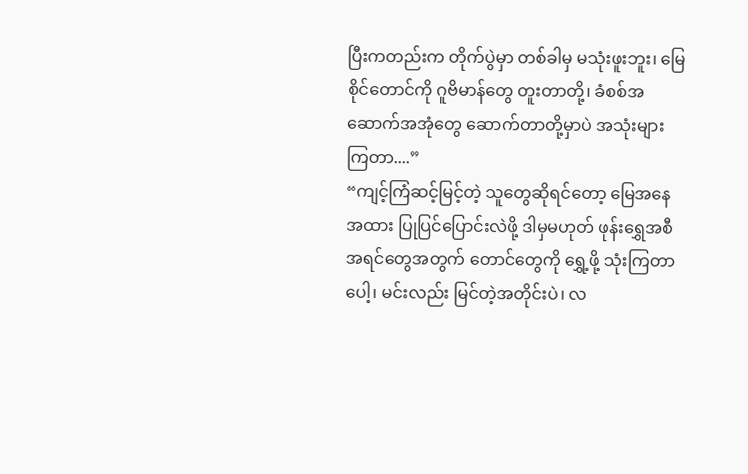ပြီးကတည်းက တိုက်ပွဲမှာ တစ်ခါမှ မသုံးဖူးဘူး၊ မြေစိုင်တောင်ကို ဂူဗိမာန်တွေ တူးတာတို့၊ ခံစစ်အဆောက်အအုံတွေ ဆောက်တာတို့မှာပဲ အသုံးများကြတာ....”
“ကျင့်ကြံဆင့်မြင့်တဲ့ သူတွေဆိုရင်တော့ မြေအနေအထား ပြုပြင်ပြောင်းလဲဖို့ ဒါမှမဟုတ် ဖုန်းရွှေအစီအရင်တွေအတွက် တောင်တွေကို ရွှေ့ဖို့ သုံးကြတာပေါ့၊ မင်းလည်း မြင်တဲ့အတိုင်းပဲ၊ လ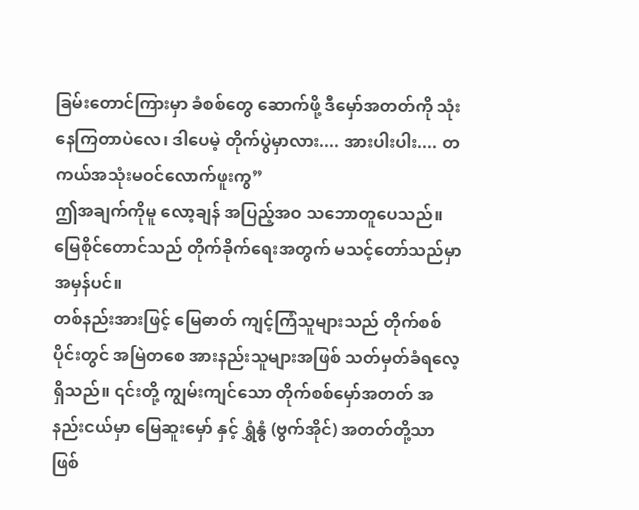ခြမ်းတောင်ကြားမှာ ခံစစ်တွေ ဆောက်ဖို့ ဒီမှော်အတတ်ကို သုံးနေကြတာပဲလေ၊ ဒါပေမဲ့ တိုက်ပွဲမှာလား.... အားပါးပါး.... တကယ်အသုံးမဝင်လောက်ဖူးကွ”
ဤအချက်ကိုမူ လော့ချန် အပြည့်အဝ သဘောတူပေသည်။ မြေစိုင်တောင်သည် တိုက်ခိုက်ရေးအတွက် မသင့်တော်သည်မှာ အမှန်ပင်။
တစ်နည်းအားဖြင့် မြေဓာတ် ကျင့်ကြံသူများသည် တိုက်စစ်ပိုင်းတွင် အမြဲတစေ အားနည်းသူများအဖြစ် သတ်မှတ်ခံရလေ့ရှိသည်။ ၎င်းတို့ ကျွမ်းကျင်သော တိုက်စစ်မှော်အတတ် အနည်းငယ်မှာ မြေဆူးမှော် နှင့် ရွှံနွံ (ဗွက်အိုင်) အတတ်တို့သာ ဖြစ်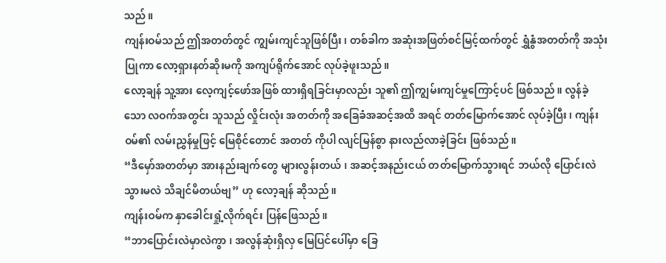သည်။
ကျန်းဝမ်သည် ဤအတတ်တွင် ကျွမ်းကျင်သူဖြစ်ပြီး၊ တစ်ခါက အဆုံးအဖြတ်စင်မြင့်ထက်တွင် ရွှံနွံအတတ်ကို အသုံးပြုကာ လော့ရှားနတ်ဆိုးမကို အကျပ်ရိုက်အောင် လုပ်ခဲ့ဖူးသည်။
လော့ချန် သူ့အား လေ့ကျင့်ဖော်အဖြစ် ထားရှိရခြင်းမှာလည်း သူ၏ ဤကျွမ်းကျင်မှုကြောင့်ပင် ဖြစ်သည်။ လွန်ခဲ့သော လဝက်အတွင်း သူသည် လှိုင်းလုံး အတတ်ကို အခြေခံအဆင့်အထိ အရင် တတ်မြောက်အောင် လုပ်ခဲ့ပြီး၊ ကျန်းဝမ်၏ လမ်းညွှန်မှုဖြင့် မြေစိုင်တောင် အတတ် ကိုပါ လျင်မြန်စွာ နားလည်လာခဲ့ခြင်း ဖြစ်သည်။
“ဒီမှော်အတတ်မှာ အားနည်းချက်တွေ များလွန်းတယ်၊ အဆင့်အနည်းငယ် တတ်မြောက်သွားရင် ဘယ်လို ပြောင်းလဲသွားမလဲ သိချင်မိတယ်ဗျ” ဟု လော့ချန် ဆိုသည်။
ကျန်းဝမ်က နှာခေါင်းရှုံ့လိုက်ရင်း ပြန်ဖြေသည်။
“ဘာပြောင်းလဲမှာလဲကွာ၊ အလွန်ဆုံးရှိလှ မြေပြင်ပေါ်မှာ ခြေ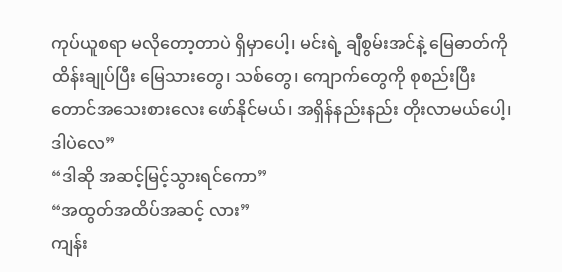ကုပ်ယူစရာ မလိုတော့တာပဲ ရှိမှာပေါ့၊ မင်းရဲ့ ချီစွမ်းအင်နဲ့ မြေဓာတ်ကို ထိန်းချုပ်ပြီး မြေသားတွေ၊ သစ်တွေ၊ ကျောက်တွေကို စုစည်းပြီး တောင်အသေးစားလေး ဖော်နိုင်မယ်၊ အရှိန်နည်းနည်း တိုးလာမယ်ပေါ့၊ ဒါပဲလေ”
“ဒါဆို အဆင့်မြင့်သွားရင်ကော”
“အထွတ်အထိပ်အဆင့် လား”
ကျန်း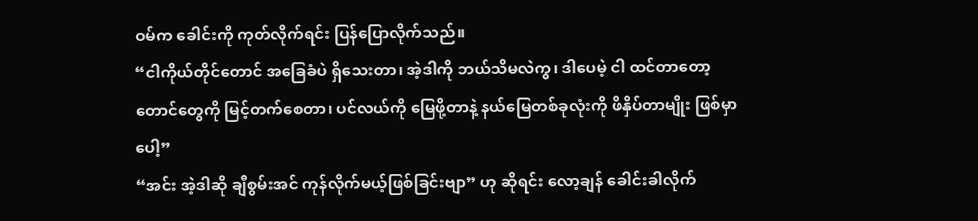ဝမ်က ခေါင်းကို ကုတ်လိုက်ရင်း ပြန်ပြောလိုက်သည်။
“ငါကိုယ်တိုင်တောင် အခြေခံပဲ ရှိသေးတာ၊ အဲ့ဒါကို ဘယ်သိမလဲကွ၊ ဒါပေမဲ့ ငါ ထင်တာတော့ တောင်တွေကို မြင့်တက်စေတာ၊ ပင်လယ်ကို မြေဖို့တာနဲ့ နယ်မြေတစ်ခုလုံးကို ဖိနှိပ်တာမျိုး ဖြစ်မှာပေါ့”
“အင်း အဲ့ဒါဆို ချီစွမ်းအင် ကုန်လိုက်မယ့်ဖြစ်ခြင်းဗျာ” ဟု ဆိုရင်း လော့ချန် ခေါင်းခါလိုက်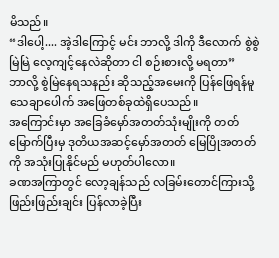မိသည်။
“ဒါပေါ့.... အဲ့ဒါကြောင့် မင်း ဘာလို့ ဒါကို ဒီလောက် စွဲစွဲမြဲမြဲ လေ့ကျင့်နေလဲဆိုတာ ငါ စဉ်းစားလို့ မရတာ”
ဘာလို့ စွဲမြဲနေရသနည်း ဆိုသည့်အမေးကို ပြန်ဖြေရန်မူ သေချာပေါက် အဖြေတစ်ခုထဲရှိပေသည်။
အကြောင်းမှာ အခြေခံမှော်အတတ်သုံးမျိုးကို တတ်မြောက်ပြီးမှ ဒုတိယအဆင့်မှော်အတတ် မြေပြိုအတတ် ကို အသုံးပြုနိုင်မည် မဟုတ်ပါလော။
ခဏအကြာတွင် လော့ချန်သည် လခြမ်းတောင်ကြားသို့ ဖြည်းဖြည်းချင်း ပြန်လာခဲ့ပြီး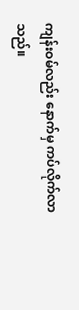ကျန်းဝမ်လည်း နောက်မှ ကပ်လိုက်လာသည်။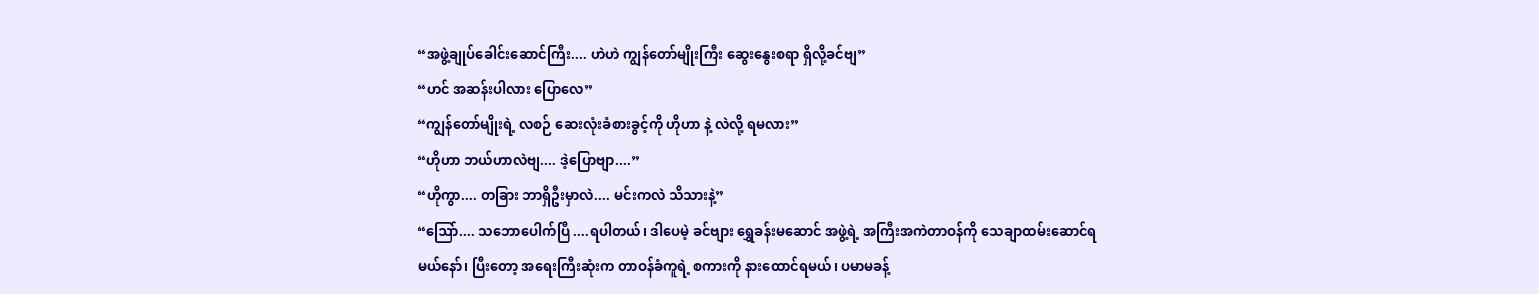“အဖွဲ့ချုပ်ခေါင်းဆောင်ကြီး.... ဟဲဟဲ ကျွန်တော်မျိုးကြီး ဆွေးနွေးစရာ ရှိလို့ခင်ဗျ”
“ဟင် အဆန်းပါလား ပြောလေ”
“ကျွန်တော်မျိုးရဲ့ လစဉ် ဆေးလုံးခံစားခွင့်ကို ဟိုဟာ နဲ့ လဲလို့ ရမလား”
“ဟိုဟာ ဘယ်ဟာလဲဗျ.... ဒဲ့ပြောဗျာ....”
“ဟိုကွာ.... တခြား ဘာရှိဦးမှာလဲ.... မင်းကလဲ သိသားနဲ့”
“ဩော်.... သဘောပေါက်ပြီ ....ရပါတယ်၊ ဒါပေမဲ့ ခင်ဗျား ရွှေခန်းမဆောင် အဖွဲ့ရဲ့ အကြီးအကဲတာဝန်ကို သေချာထမ်းဆောင်ရမယ်နော်၊ ပြီးတော့ အရေးကြီးဆုံးက တာဝန်ခံကူရဲ့ စကားကို နားထောင်ရမယ်၊ ပမာမခန့်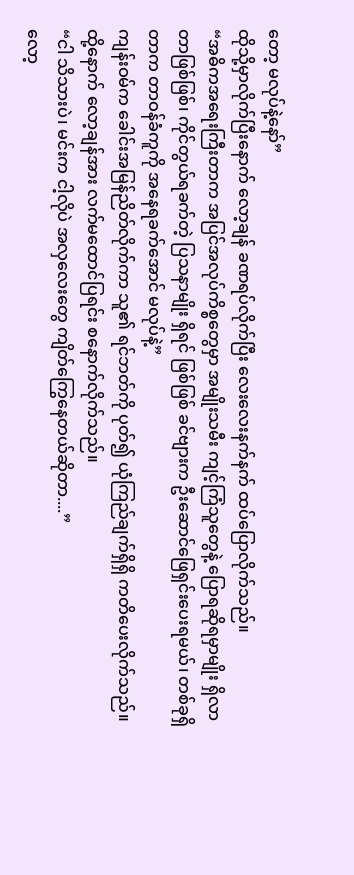တော့ မလုပ်နဲ့နော်”
ထိုသို့မှာလိုက်ပြီးနောက် လော့ချန် ခဏရပ်လိုက်ပြီး လေးလေးနက်နက် ထပ်ပြောလိုက်သည်။
“အဓိကအရေးကြီးတာက အပြင်အလုပ်ကိစ္စတွေမှာ အမျိုးသမီး ကျင့်ကြံသူတွေနဲ့ ပြောရဆိုရမှာမျိုး ရှိလာတာဖြစ်ဖြစ်၊ ကိုင်တွယ်ရခက်တဲ့ ပြသနာမျိုး ရှိရင် ဖြစ်ဖြစ် ခင်ဗျားက ဦးဆောင်ဖြေရှင်းပေးရမယ်၊ တစ်ခုရှိတာက တာဝန်ခံကူကို အနေရခက်အောင် မလုပ်နဲ့”
ကျန်းဝမ်က ခေါင်းအမြန်ညိတ်လိုက်ကာ သူ၏ ရင်ဘတ်ကို ပုတ်၍ ယုံကြည်ချက်ရှိရှိ ကတိပေးလိုက်သည်။
ထို့နောက် လော့ချန်အား လက်မထောင်ပြရင်း စနောက်လိုက်သည်။
“ငါ သိသားပဲ၊ မင်းက ငါ့လိုပဲ အလှလေးတွေ ကျိတ်ကြွေနေတယ်ဆိုတာ....”
လော့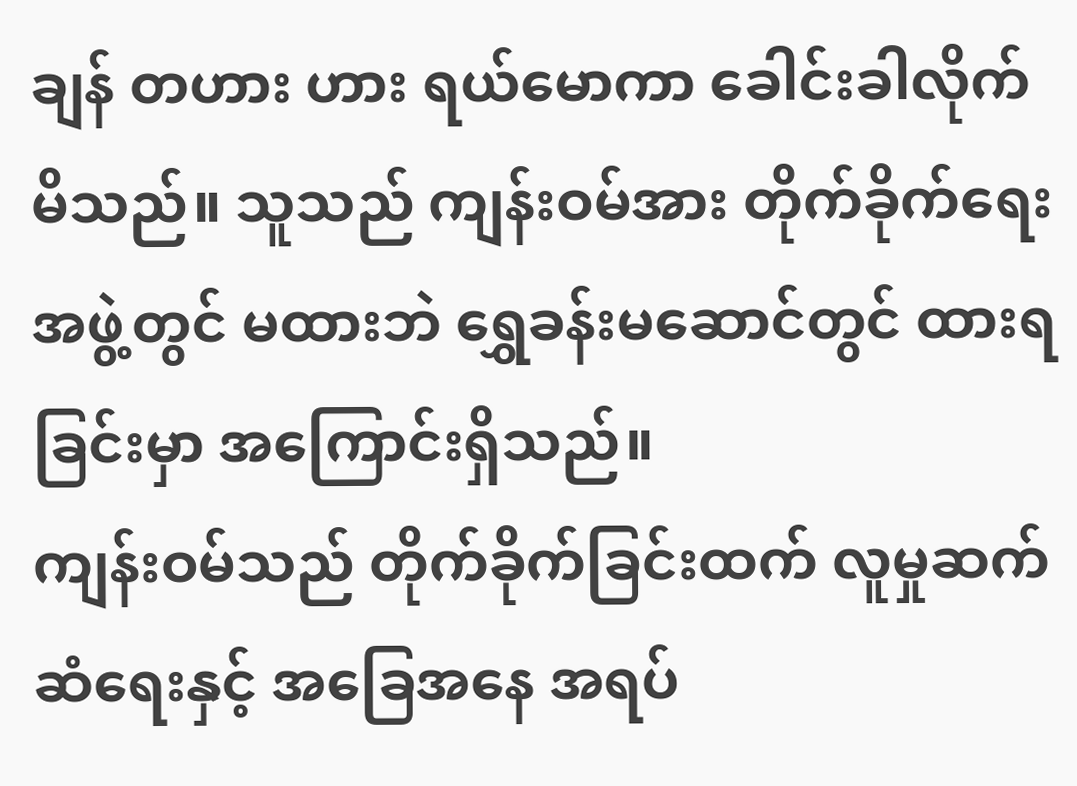ချန် တဟား ဟား ရယ်မောကာ ခေါင်းခါလိုက်မိသည်။ သူသည် ကျန်းဝမ်အား တိုက်ခိုက်ရေးအဖွဲ့တွင် မထားဘဲ ရွှေခန်းမဆောင်တွင် ထားရခြင်းမှာ အကြောင်းရှိသည်။
ကျန်းဝမ်သည် တိုက်ခိုက်ခြင်းထက် လူမှုဆက်ဆံရေးနှင့် အခြေအနေ အရပ်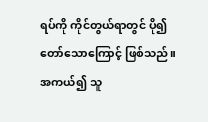ရပ်ကို ကိုင်တွယ်ရာတွင် ပို၍ တော်သောကြောင့် ဖြစ်သည်။ အကယ်၍ သူ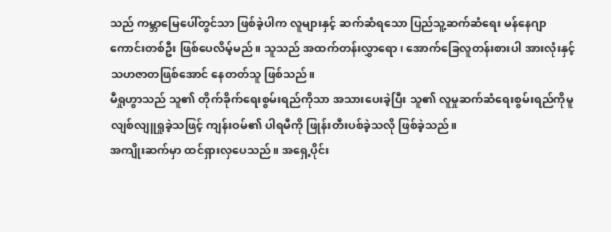သည် ကမ္ဘာမြေပေါ်တွင်သာ ဖြစ်ခဲ့ပါက လူများနှင့် ဆက်ဆံရသော ပြည်သူ့ဆက်ဆံရေး မန်နေဂျာကောင်းတစ်ဦး ဖြစ်ပေလိမ့်မည်။ သူသည် အထက်တန်းလွှာရော၊ အောက်ခြေလူတန်းစားပါ အားလုံးနှင့် သဟဇာတဖြစ်အောင် နေတတ်သူ ဖြစ်သည်။
မီရှုဟွာသည် သူ၏ တိုက်ခိုက်ရေးစွမ်းရည်ကိုသာ အသားပေးခဲ့ပြီး သူ၏ လူမှုဆက်ဆံရေးစွမ်းရည်ကိုမူ လျစ်လျူရှုခဲ့သဖြင့် ကျန်းဝမ်၏ ပါရမီကို ဖြုန်းတီးပစ်ခဲ့သလို ဖြစ်ခဲ့သည်။
အကျိုးဆက်မှာ ထင်ရှားလှပေသည်။ အရှေ့ပိုင်း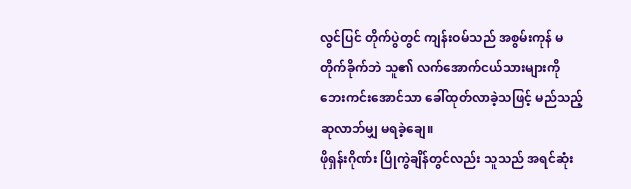လွင်ပြင် တိုက်ပွဲတွင် ကျန်းဝမ်သည် အစွမ်းကုန် မတိုက်ခိုက်ဘဲ သူ၏ လက်အောက်ငယ်သားများကို ဘေးကင်းအောင်သာ ခေါ်ထုတ်လာခဲ့သဖြင့် မည်သည့် ဆုလာဘ်မျှ မရခဲ့ချေ။
ဖိုရှန်းဂိုဏ်း ပြိုကွဲချိန်တွင်လည်း သူသည် အရင်ဆုံး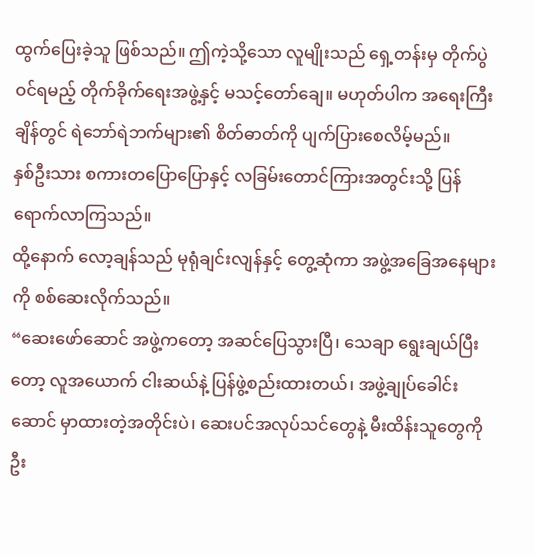ထွက်ပြေးခဲ့သူ ဖြစ်သည်။ ဤကဲ့သို့သော လူမျိုးသည် ရှေ့တန်းမှ တိုက်ပွဲဝင်ရမည့် တိုက်ခိုက်ရေးအဖွဲ့နှင့် မသင့်တော်ချေ။ မဟုတ်ပါက အရေးကြီးချိန်တွင် ရဲဘော်ရဲဘက်များ၏ စိတ်ဓာတ်ကို ပျက်ပြားစေလိမ့်မည်။
နှစ်ဦးသား စကားတပြောပြောနှင့် လခြမ်းတောင်ကြားအတွင်းသို့ ပြန်ရောက်လာကြသည်။
ထို့နောက် လော့ချန်သည် မုရုံချင်းလျန်နှင့် တွေ့ဆုံကာ အဖွဲ့အခြေအနေများကို စစ်ဆေးလိုက်သည်။
“ဆေးဖော်ဆောင် အဖွဲ့ကတော့ အဆင်ပြေသွားပြီ၊ သေချာ ရွေးချယ်ပြီးတော့ လူအယောက် ငါးဆယ်နဲ့ ပြန်ဖွဲ့စည်းထားတယ်၊ အဖွဲ့ချုပ်ခေါင်းဆောင် မှာထားတဲ့အတိုင်းပဲ၊ ဆေးပင်အလုပ်သင်တွေနဲ့ မီးထိန်းသူတွေကို ဦး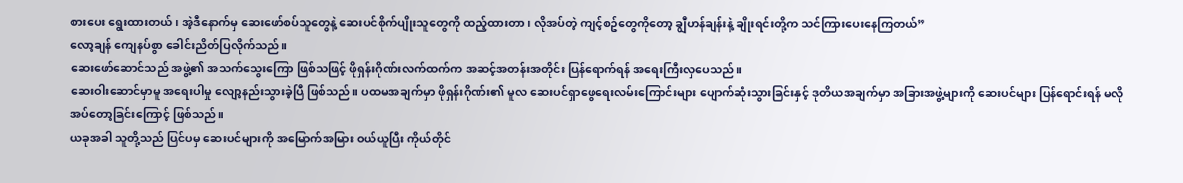စားပေး ရွေးထားတယ်၊ အဲ့ဒီနောက်မှ ဆေးဖော်စပ်သူတွေနဲ့ ဆေးပင်စိုက်ပျိုးသူတွေကို ထည့်ထားတာ၊ လိုအပ်တဲ့ ကျင့်စဥ်တွေကိုတော့ ချွီဟန်ချန်းနဲ့ ချိုးရင်းတို့က သင်ကြားပေးနေကြတယ်”
လော့ချန် ကျေနပ်စွာ ခေါင်းညိတ်ပြလိုက်သည်။
ဆေးဖော်ဆောင်သည် အဖွဲ့၏ အသက်သွေးကြော ဖြစ်သဖြင့် ဖိုရှန်းဂိုဏ်းလက်ထက်က အဆင့်အတန်းအတိုင်း ပြန်ရောက်ရန် အရေးကြီးလှပေသည်။
ဆေးဝါးဆောင်မှာမူ အရေးပါမှု လျော့နည်းသွားခဲ့ပြီ ဖြစ်သည်။ ပထမအချက်မှာ ဖိုရှန်းဂိုဏ်း၏ မူလ ဆေးပင်ရှာဖွေရေးလမ်းကြောင်းများ ပျောက်ဆုံးသွားခြင်းနှင့် ဒုတိယအချက်မှာ အခြားအဖွဲ့များကို ဆေးပင်များ ပြန်ရောင်းရန် မလိုအပ်တော့ခြင်းကြောင့် ဖြစ်သည်။
ယခုအခါ သူတို့သည် ပြင်ပမှ ဆေးပင်များကို အမြောက်အမြား ဝယ်ယူပြီး ကိုယ်တိုင်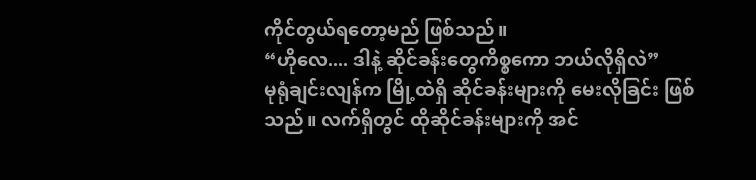ကိုင်တွယ်ရတော့မည် ဖြစ်သည်။
“ဟိုလေ.... ဒါနဲ့ ဆိုင်ခန်းတွေကိစ္စကော ဘယ်လိုရှိလဲ”
မုရုံချင်းလျန်က မြို့ထဲရှိ ဆိုင်ခန်းများကို မေးလိုခြင်း ဖြစ်သည်။ လက်ရှိတွင် ထိုဆိုင်ခန်းများကို အင်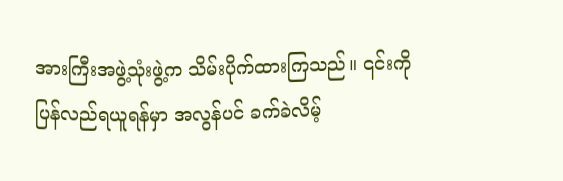အားကြီးအဖွဲ့သုံးဖွဲ့က သိမ်းပိုက်ထားကြသည်။ ၎င်းကို ပြန်လည်ရယူရန်မှာ အလွန်ပင် ခက်ခဲလိမ့်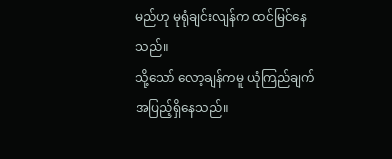မည်ဟု မုရုံချင်းလျန်က ထင်မြင်နေသည်။
သို့သော် လော့ချန်ကမူ ယုံကြည်ချက် အပြည့်ရှိနေသည်။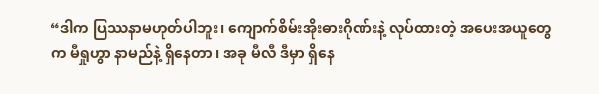“ဒါက ပြဿနာမဟုတ်ပါဘူး၊ ကျောက်စိမ်းအိုးဓားဂိုဏ်းနဲ့ လုပ်ထားတဲ့ အပေးအယူတွေက မီရှုဟွာ နာမည်နဲ့ ရှိနေတာ၊ အခု မီလီ ဒီမှာ ရှိနေ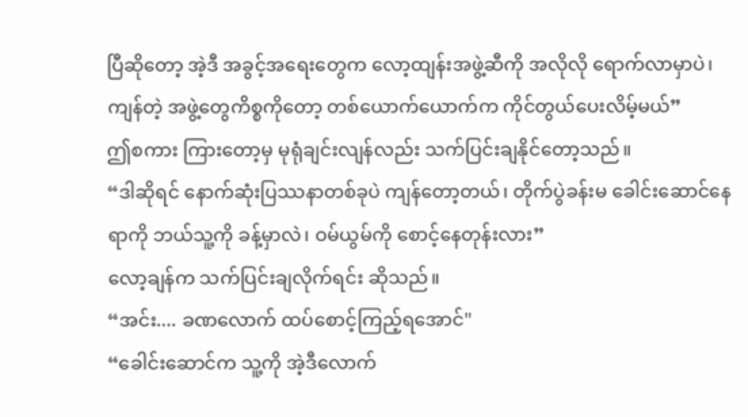ပြီဆိုတော့ အဲ့ဒီ အခွင့်အရေးတွေက လော့ထျန်းအဖွဲ့ဆီကို အလိုလို ရောက်လာမှာပဲ၊ ကျန်တဲ့ အဖွဲ့တွေကိစ္စကိုတော့ တစ်ယောက်ယောက်က ကိုင်တွယ်ပေးလိမ့်မယ်”
ဤစကား ကြားတော့မှ မုရုံချင်းလျန်လည်း သက်ပြင်းချနိုင်တော့သည်။
“ဒါဆိုရင် နောက်ဆုံးပြဿနာတစ်ခုပဲ ကျန်တော့တယ်၊ တိုက်ပွဲခန်းမ ခေါင်းဆောင်နေရာကို ဘယ်သူ့ကို ခန့်မှာလဲ၊ ဝမ်ယွမ်ကို စောင့်နေတုန်းလား”
လော့ချန်က သက်ပြင်းချလိုက်ရင်း ဆိုသည်။
“အင်း.... ခဏလောက် ထပ်စောင့်ကြည့်ရအောင်"
“ခေါင်းဆောင်က သူ့ကို အဲ့ဒီလောက်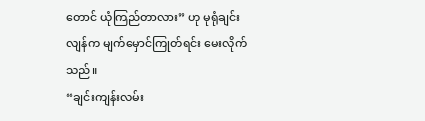တောင် ယုံကြည်တာလား” ဟု မုရုံချင်းလျန်က မျက်မှောင်ကြုတ်ရင်း မေးလိုက်သည်။
“ချင်းကျန်းလမ်း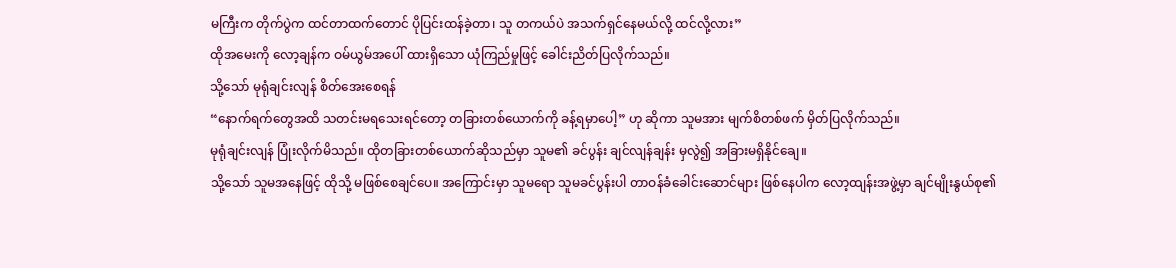မကြီးက တိုက်ပွဲက ထင်တာထက်တောင် ပိုပြင်းထန်ခဲ့တာ၊ သူ တကယ်ပဲ အသက်ရှင်နေမယ်လို့ ထင်လို့လား”
ထိုအမေးကို လော့ချန်က ဝမ်ယွမ်အပေါ် ထားရှိသော ယုံကြည်မှုဖြင့် ခေါင်းညိတ်ပြလိုက်သည်။
သို့သော် မုရုံချင်းလျန် စိတ်အေးစေရန်
“နောက်ရက်တွေအထိ သတင်းမရသေးရင်တော့ တခြားတစ်ယောက်ကို ခန့်ရမှာပေါ့” ဟု ဆိုကာ သူမအား မျက်စိတစ်ဖက် မှိတ်ပြလိုက်သည်။
မုရုံချင်းလျန် ပြုံးလိုက်မိသည်။ ထိုတခြားတစ်ယောက်ဆိုသည်မှာ သူမ၏ ခင်ပွန်း ချင်လျန်ချန်း မှလွဲ၍ အခြားမရှိနိုင်ချေ။
သို့သော် သူမအနေဖြင့် ထိုသို့ မဖြစ်စေချင်ပေ။ အကြောင်းမှာ သူမရော သူမခင်ပွန်းပါ တာဝန်ခံခေါင်းဆောင်များ ဖြစ်နေပါက လော့ထျန်းအဖွဲ့မှာ ချင်မျိုးနွယ်စု၏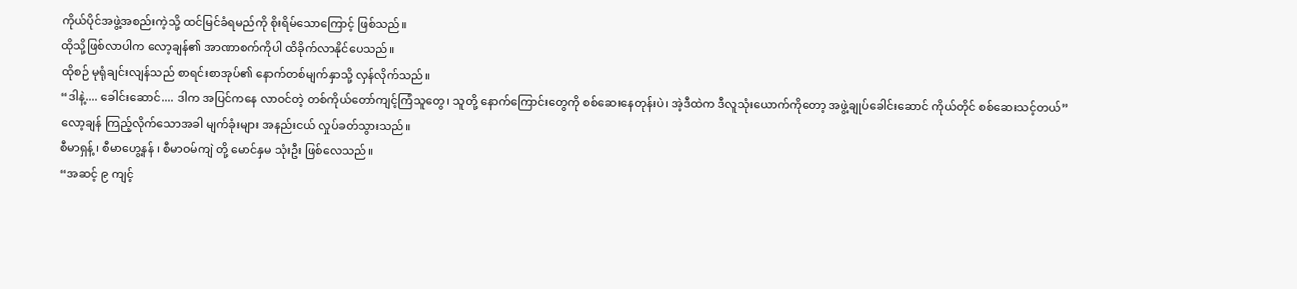ကိုယ်ပိုင်အဖွဲ့အစည်းကဲ့သို့ ထင်မြင်ခံရမည်ကို စိုးရိမ်သောကြောင့် ဖြစ်သည်။
ထိုသို့ဖြစ်လာပါက လော့ချန်၏ အာဏာစက်ကိုပါ ထိခိုက်လာနိုင်ပေသည်။
ထိုစဉ် မုရုံချင်းလျန်သည် စာရင်းစာအုပ်၏ နောက်တစ်မျက်နှာသို့ လှန်လိုက်သည်။
“ဒါနဲ့.... ခေါင်းဆောင်.... ဒါက အပြင်ကနေ လာဝင်တဲ့ တစ်ကိုယ်တော်ကျင့်ကြံသူတွေ၊ သူတို့ နောက်ကြောင်းတွေကို စစ်ဆေးနေတုန်းပဲ၊ အဲ့ဒီထဲက ဒီလူသုံးယောက်ကိုတော့ အဖွဲ့ချုပ်ခေါင်းဆောင် ကိုယ်တိုင် စစ်ဆေးသင့်တယ်”
လော့ချန် ကြည့်လိုက်သောအခါ မျက်ခုံးများ အနည်းငယ် လှုပ်ခတ်သွားသည်။
စီမာရှန့် ၊ စီမာဟွေ့နန် ၊ စီမာဝမ်ကျဲ တို့ မောင်နှမ သုံးဦး ဖြစ်လေသည်။
“အဆင့် ၉ ကျင့်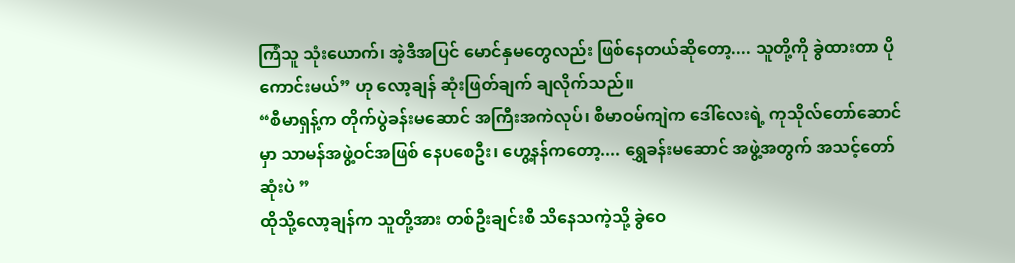ကြံသူ သုံးယောက်၊ အဲ့ဒီအပြင် မောင်နှမတွေလည်း ဖြစ်နေတယ်ဆိုတော့.... သူတို့ကို ခွဲထားတာ ပိုကောင်းမယ်” ဟု လော့ချန် ဆုံးဖြတ်ချက် ချလိုက်သည်။
“စီမာရှန့်က တိုက်ပွဲခန်းမဆောင် အကြီးအကဲလုပ်၊ စီမာဝမ်ကျဲက ဒေါ်လေးရဲ့ ကုသိုလ်တော်ဆောင်မှာ သာမန်အဖွဲ့ဝင်အဖြစ် နေပစေဦး၊ ဟွေ့နန်ကတော့.... ရွှေခန်းမဆောင် အဖွဲ့အတွက် အသင့်တော်ဆုံးပဲ ”
ထိုသို့လော့ချန်က သူတို့အား တစ်ဦးချင်းစီ သိနေသကဲ့သို့ ခွဲဝေ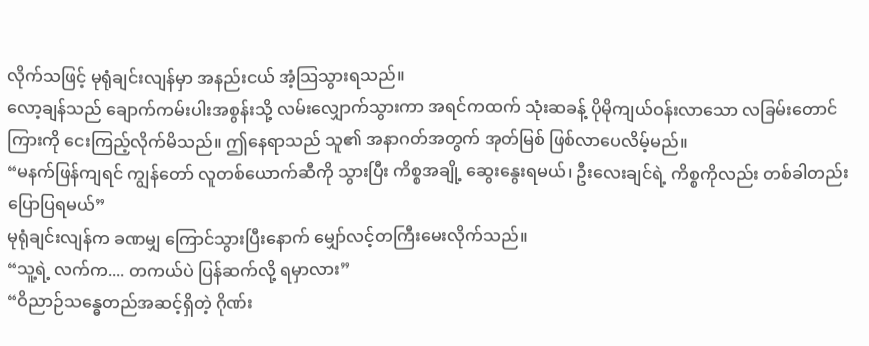လိုက်သဖြင့် မုရုံချင်းလျန်မှာ အနည်းငယ် အံ့သြသွားရသည်။
လော့ချန်သည် ချောက်ကမ်းပါးအစွန်းသို့ လမ်းလျှောက်သွားကာ အရင်ကထက် သုံးဆခန့် ပိုမိုကျယ်ဝန်းလာသော လခြမ်းတောင်ကြားကို ငေးကြည့်လိုက်မိသည်။ ဤနေရာသည် သူ၏ အနာဂတ်အတွက် အုတ်မြစ် ဖြစ်လာပေလိမ့်မည်။
“မနက်ဖြန်ကျရင် ကျွန်တော် လူတစ်ယောက်ဆီကို သွားပြီး ကိစ္စအချို့ ဆွေးနွေးရမယ်၊ ဦးလေးချင်ရဲ့ ကိစ္စကိုလည်း တစ်ခါတည်း ပြောပြရမယ်”
မုရုံချင်းလျန်က ခဏမျှ ကြောင်သွားပြီးနောက် မျှော်လင့်တကြီးမေးလိုက်သည်။
“သူ့ရဲ့ လက်က.... တကယ်ပဲ ပြန်ဆက်လို့ ရမှာလား”
“ဝိညာဉ်သန္ဓေတည်အဆင့်ရှိတဲ့ ဂိုဏ်း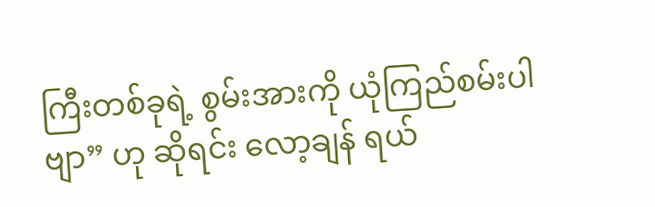ကြီးတစ်ခုရဲ့ စွမ်းအားကို ယုံကြည်စမ်းပါဗျာ” ဟု ဆိုရင်း လော့ချန် ရယ်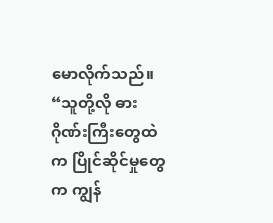မောလိုက်သည်။
“သူတို့လို ဓားဂိုဏ်းကြီးတွေထဲက ပြိုင်ဆိုင်မှုတွေက ကျွန်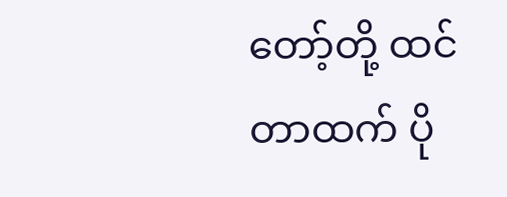တော့်တို့ ထင်တာထက် ပို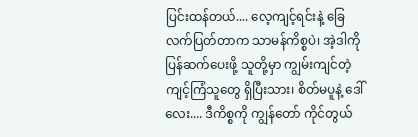ပြင်းထန်တယ်.... လေ့ကျင့်ရင်းနဲ့ ခြေလက်ပြတ်တာက သာမန်ကိစ္စပဲ၊ အဲ့ဒါကို ပြန်ဆက်ပေးဖို့ သူတို့မှာ ကျွမ်းကျင်တဲ့ ကျင့်ကြံသူတွေ ရှိပြီးသား၊ စိတ်မပူနဲ့ ဒေါ်လေး.... ဒီကိစ္စကို ကျွန်တော် ကိုင်တွယ်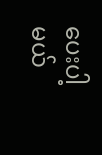ပေးပါ့မယ်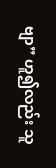ဗျာ” ဟူ၍လည်း သူ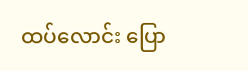ထပ်လောင်း ပြော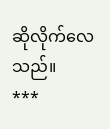ဆိုလိုက်လေသည်။
***